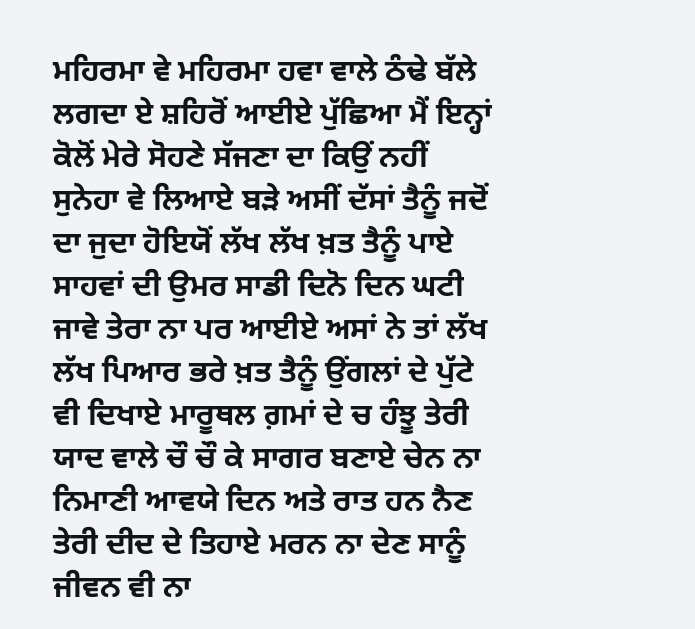ਮਹਿਰਮਾ ਵੇ ਮਹਿਰਮਾ ਹਵਾ ਵਾਲੇ ਠੰਢੇ ਬੱਲੇ ਲਗਦਾ ਏ ਸ਼ਹਿਰੋਂ ਆਈਏ ਪੁੱਛਿਆ ਮੈਂ ਇਨ੍ਹਾਂ ਕੋਲੋਂ ਮੇਰੇ ਸੋਹਣੇ ਸੱਜਣਾ ਦਾ ਕਿਉਂ ਨਹੀਂ ਸੁਨੇਹਾ ਵੇ ਲਿਆਏ ਬੜੇ ਅਸੀਂ ਦੱਸਾਂ ਤੈਨੂੰ ਜਦੋਂ ਦਾ ਜੁਦਾ ਹੋਇਯੋਂ ਲੱਖ ਲੱਖ ਖ਼ਤ ਤੈਨੂੰ ਪਾਏ ਸਾਹਵਾਂ ਦੀ ਉਮਰ ਸਾਡੀ ਦਿਨੋ ਦਿਨ ਘਟੀ ਜਾਵੇ ਤੇਰਾ ਨਾ ਪਰ ਆਈਏ ਅਸਾਂ ਨੇ ਤਾਂ ਲੱਖ ਲੱਖ ਪਿਆਰ ਭਰੇ ਖ਼ਤ ਤੈਨੂੰ ਉਂਗਲਾਂ ਦੇ ਪੁੱਟੇ ਵੀ ਦਿਖਾਏ ਮਾਰੂਥਲ ਗ਼ਮਾਂ ਦੇ ਚ ਹੰਝੂ ਤੇਰੀ ਯਾਦ ਵਾਲੇ ਚੌ ਚੌ ਕੇ ਸਾਗਰ ਬਣਾਏ ਚੇਨ ਨਾ ਨਿਮਾਣੀ ਆਵਯੇ ਦਿਨ ਅਤੇ ਰਾਤ ਹਨ ਨੈਣ ਤੇਰੀ ਦੀਦ ਦੇ ਤਿਹਾਏ ਮਰਨ ਨਾ ਦੇਣ ਸਾਨੂੰ ਜੀਵਨ ਵੀ ਨਾ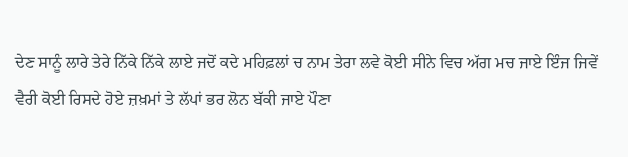ਦੇਣ ਸਾਨੂੰ ਲਾਰੇ ਤੇਰੇ ਨਿੱਕੇ ਨਿੱਕੇ ਲਾਏ ਜਦੋਂ ਕਦੇ ਮਹਿਫ਼ਲਾਂ ਚ ਨਾਮ ਤੇਰਾ ਲਵੇ ਕੋਈ ਸੀਨੇ ਵਿਚ ਅੱਗ ਮਚ ਜਾਏ ਇੰਜ ਜਿਵੇਂ ਵੈਰੀ ਕੋਈ ਰਿਸਦੇ ਹੋਏ ਜ਼ਖ਼ਮਾਂ ਤੇ ਲੱਪਾਂ ਭਰ ਲੋਨ ਬੱਕੀ ਜਾਏ ਪੌਣਾ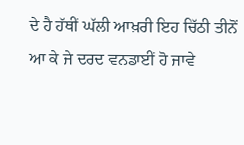ਦੇ ਹੈ ਹੱਥੀਂ ਘੱਲੀ ਆਖ਼ਰੀ ਇਹ ਚਿੱਠੀ ਤੀਨੋਂ ਆ ਕੇ ਜੇ ਦਰਦ ਵਨਡਾਈਂ ਹੋ ਜਾਵੇ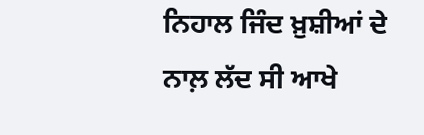ਨਿਹਾਲ ਜਿੰਦ ਖ਼ੁਸ਼ੀਆਂ ਦੇ ਨਾਲ਼ ਲੱਦ ਸੀ ਆਖੇ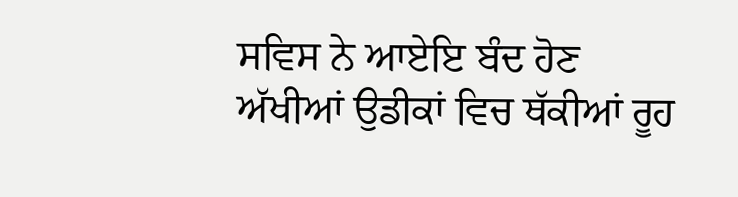ਸਵਿਸ ਨੇ ਆਏਇ ਬੰਦ ਹੋਣ ਅੱਖੀਆਂ ਉਡੀਕਾਂ ਵਿਚ ਥੱਕੀਆਂ ਰੂਹ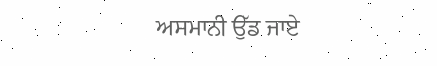ਅਸਮਾਨੀ ਉੱਡ ਜਾਏ